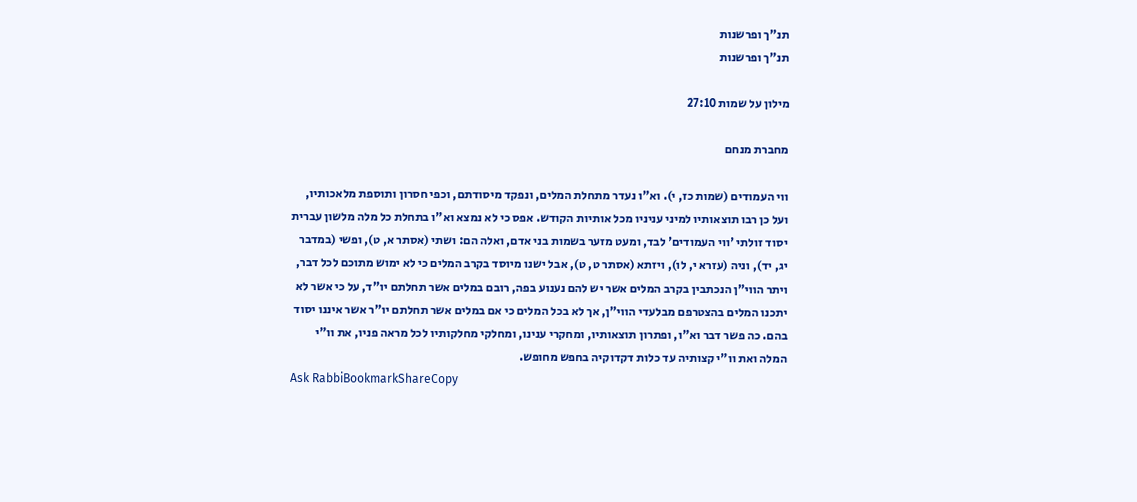תנ"ך ופרשנות
תנ"ך ופרשנות

מילון על שמות 27:10

מחברת מנחם

ווי העמודים (שמות כז, י). וא"ו נעדר מתחלת המלים, ונפקד מיסודתם, וכפי חסרון ותוספת מלאכותיו, ועל כן רבו תוצאותיו למיני עניניו מכל אותיות הקודש. אפס כי לא נמצא וא"ו בתחלת כל מלה מלשון עברית יסוד זולתי 'ווי העמודים' לבד, ומעט מזער בשמות בני אדם, ואלה הם: ושתי (אסתר א, ט), ופשי (במדבר יג, יד), וניה (עזרא י, לו), ויזתא (אסתר ט, ט), אבל ישנו מיוסד בקרב המלים כי לא ימוש מתוכם לכל דבר, ויתר הווי"ן הנכתבין בקרב המלים אשר יש להם נענוע בפה, רובם במלים אשר תחלתם יו"ד, על כי אשר לא יתכנו המלים בהצטרפם מבלעדי הווי"ן, אך לא בכל המלים כי אם במלים אשר תחלתם יו"ר אשר איננו יסוד בהם. כה פשר דבר וא"ו, ופתרון תוצאותיו, ומחקרי ענינו, ומחלקי מחלקותיו לכל מראה פניו, את וו"י המלה ואת וו"י קצותיה עד כלות דקדוקיה בחפש מחופש.
Ask RabbiBookmarkShareCopy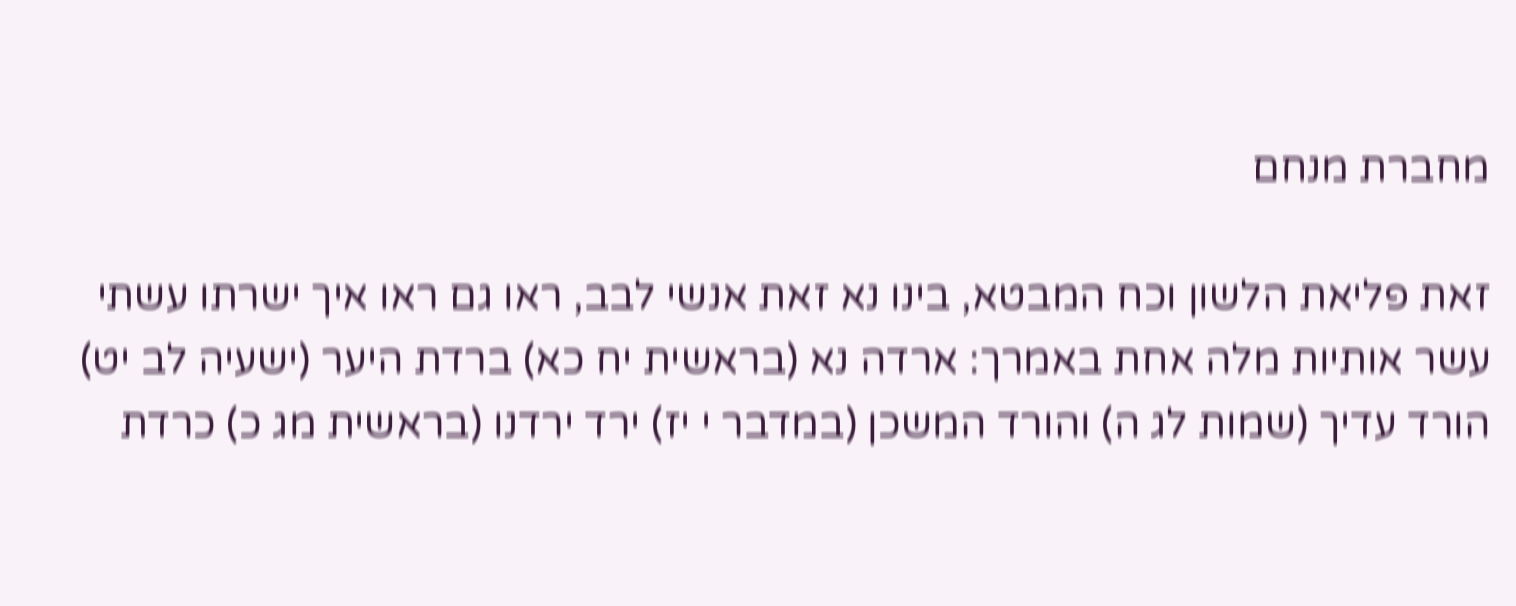מחברת מנחם

זאת פליאת הלשון וכח המבטא, בינו נא זאת אנשי לבב, ראו גם ראו איך ישרתו עשתי עשר אותיות מלה אחת באמרך: ארדה נא (בראשית יח כא) ברדת היער (ישעיה לב יט) הורד עדיך (שמות לג ה) והורד המשכן (במדבר י יז) ירד ירדנו (בראשית מג כ) כרדת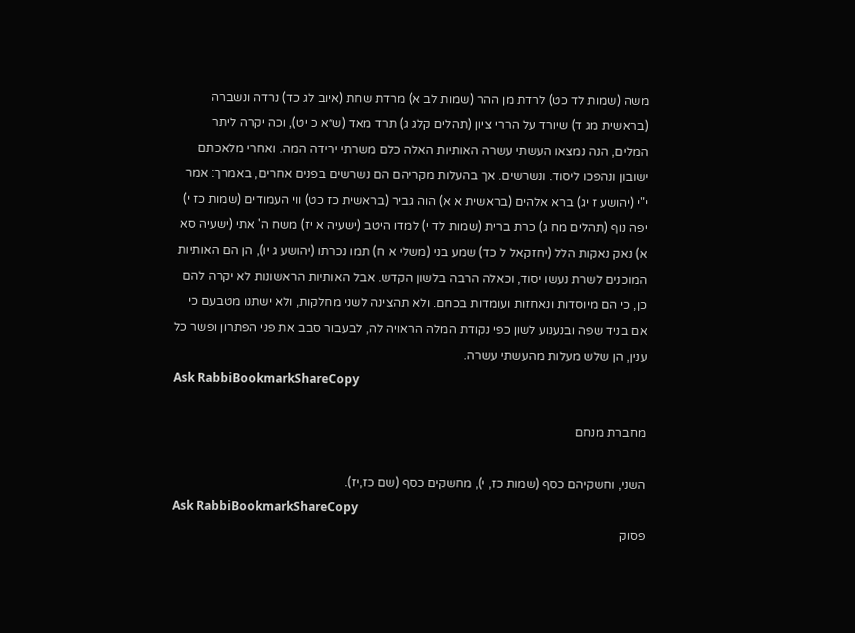משה (שמות לד כט) לרדת מן ההר (שמות לב א) מרדת שחת (איוב לג כד) נרדה ונשברה (בראשית מג ד) שיורד על הררי ציון (תהלים קלג ג) תרד מאד (ש״א כ יט), וכה יקרה ליתר המלים, הנה נמצאו העשתי עשרה האותיות האלה כלם משרתי ירידה המה. ואחרי מלאכתם ישובון ונהפכו ליסוד. ונשרשים. אך בהעלות מקריהם הם נשרשים בפנים אחרים, באמרך: אמר י"י (יהושע ז יג) ברא אלהים (בראשית א א) הוה גביר (בראשית כז כט) ווי העמודים (שמות כז י) יפה נוף (תהלים מח ג) כרת ברית (שמות לד י) למדו היטב (ישעיה א יז) משח ה' אתי (ישעיה סא א) נאק נאקות הלל (יחזקאל ל כד) שמע בני (משלי א ח) תמו נכרתו (יהושע ג יו), הן הם האותיות המוכנים לשרת נעשו יסוד, וכאלה הרבה בלשון הקדש. אבל האותיות הראשונות לא יקרה להם כן, כי הם מיוסדות ונאחזות ועומדות בכחם. ולא תהצינה לשני מחלקות, ולא ישתנו מטבעם כי אם בניד שפה ובנענוע לשון כפי נקודת המלה הראויה לה, לבעבור סבב את פני הפתרון ופשר כל ענין, הן שלש מעלות מהעשתי עשרה.
Ask RabbiBookmarkShareCopy

מחברת מנחם

השני, וחשקיהם כסף (שמות כז, י), מחשקים כסף (שם כז,יז).
Ask RabbiBookmarkShareCopy
פסוק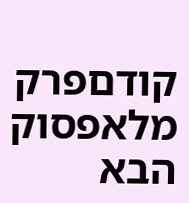קודםפרק מלאפסוק הבא